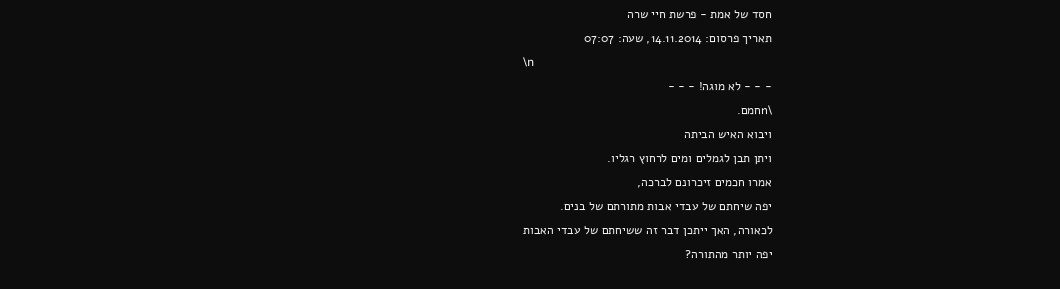חסד של אמת - פרשת חיי שרה
תאריך פרסום: 14.11.2014, שעה: 07:07
\n
- - - לא מוגה! - - -
\nחמם.
ויבוא האיש הביתה
ויתן תבן לגמלים ומים לרחוץ רגליו.
אמרו חכמים זיכרונם לברכה,
יפה שיחתם של עבדי אבות מתורתם של בנים.
לכאורה, האך ייתכן דבר זה ששיחתם של עבדי האבות
יפה יותר מהתורה?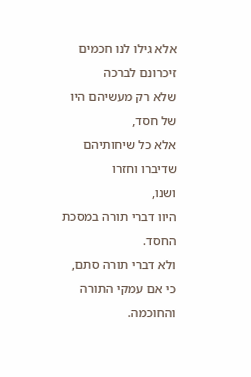אלא גילו לנו חכמים זיכרונם לברכה
שלא רק מעשיהם היו של חסד,
אלא כל שיחותיהם שדיברו וחזרו
ושנו,
היוו דברי תורה במסכת החסד.
ולא דברי תורה סתם,
כי אם עמקי התורה והחוכמה.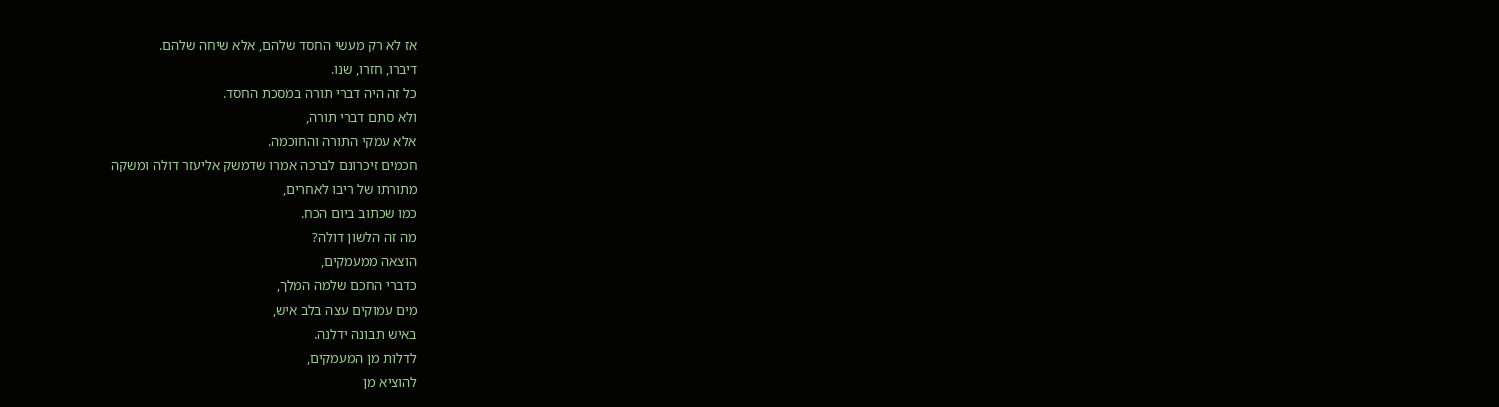אז לא רק מעשי החסד שלהם, אלא שיחה שלהם.
דיברו, חזרו, שנו.
כל זה היה דברי תורה במסכת החסד.
ולא סתם דברי תורה,
אלא עמקי התורה והחוכמה.
חכמים זיכרונם לברכה אמרו שדמשק אליעזר דולה ומשקה
מתורתו של ריבו לאחרים,
כמו שכתוב ביום הכח.
מה זה הלשון דולה?
הוצאה ממעמקים,
כדברי החכם שלמה המלך,
מים עמוקים עצה בלב איש,
באיש תבונה ידלנה.
לדלות מן המעמקים,
להוציא מן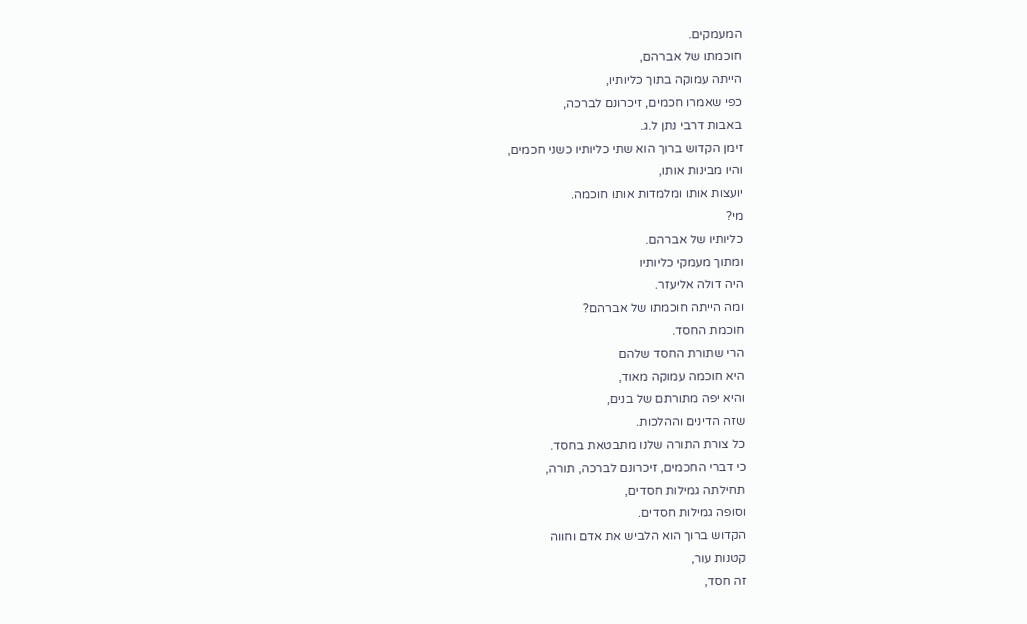המעמקים.
חוכמתו של אברהם,
הייתה עמוקה בתוך כליותיו,
כפי שאמרו חכמים, זיכרונם לברכה,
באבות דרבי נתן ל.ג.
זימן הקדוש ברוך הוא שתי כליותיו כשני חכמים,
והיו מבינות אותו,
יועצות אותו ומלמדות אותו חוכמה.
מי?
כליותיו של אברהם.
ומתוך מעמקי כליותיו
היה דולה אליעזר.
ומה הייתה חוכמתו של אברהם?
חוכמת החסד.
הרי שתורת החסד שלהם
היא חוכמה עמוקה מאוד,
והיא יפה מתורתם של בנים,
שזה הדינים וההלכות.
כל צורת התורה שלנו מתבטאת בחסד.
כי דברי החכמים, זיכרונם לברכה, תורה,
תחילתה גמילות חסדים,
וסופה גמילות חסדים.
הקדוש ברוך הוא הלביש את אדם וחווה
קטנות עור,
זה חסד,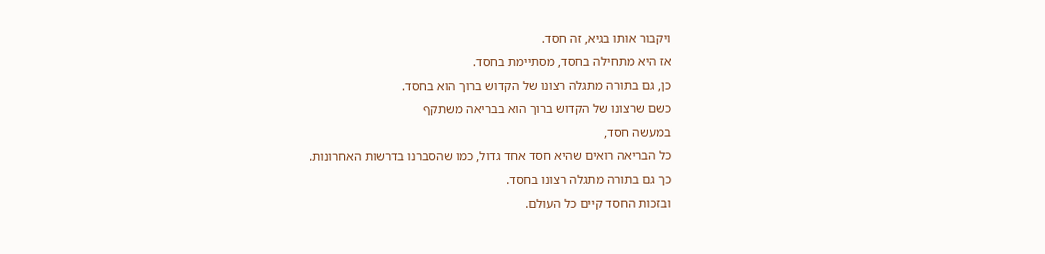ויקבור אותו בגיא, זה חסד.
אז היא מתחילה בחסד, מסתיימת בחסד.
כן, גם בתורה מתגלה רצונו של הקדוש ברוך הוא בחסד.
כשם שרצונו של הקדוש ברוך הוא בבריאה משתקף
במעשה חסד,
כל הבריאה רואים שהיא חסד אחד גדול, כמו שהסברנו בדרשות האחרונות.
כך גם בתורה מתגלה רצונו בחסד.
ובזכות החסד קיים כל העולם.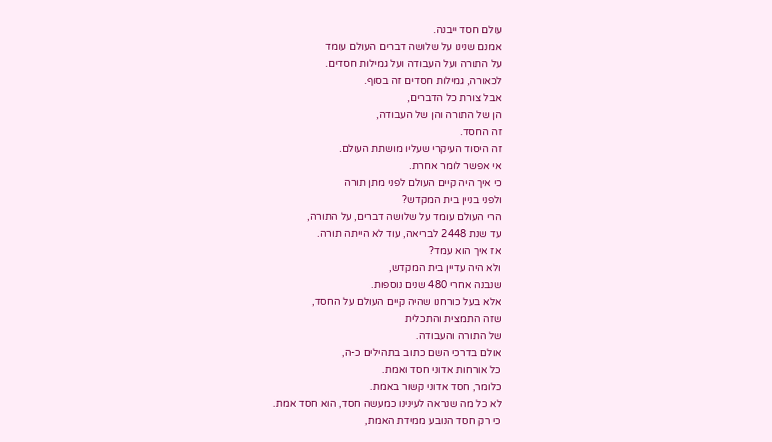עולם חסד ייבנה.
אמנם שנינו על שלושה דברים העולם עומד
על התורה ועל העבודה ועל גמילות חסדים.
לכאורה, גמילות חסדים זה בסוף.
אבל צורת כל הדברים,
הן של התורה והן של העבודה,
זה החסד.
זה היסוד העיקרי שעליו מושתת העולם.
אי אפשר לומר אחרת.
כי איך היה קיים העולם לפני מתן תורה
ולפני בניין בית המקדש?
הרי העולם עומד על שלושה דברים, על התורה,
עד שנת 2448 לבריאה, עוד לא הייתה תורה.
אז איך הוא עמד?
ולא היה עדיין בית המקדש,
שנבנה אחרי 480 שנים נוספות.
אלא בעל כורחנו שהיה קיים העולם על החסד,
שזה התמצית והתכלית
של התורה והעבודה.
אולם בדרכי השם כתוב בתהילים כ-ה,
כל אורחות אדוני חסד ואמת.
כלומר, חסד אדוני קשור באמת.
לא כל מה שנראה לעינינו כמעשה חסד, הוא חסד אמת.
כי רק חסד הנובע ממידת האמת,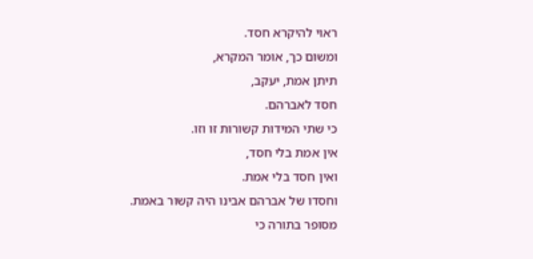ראוי להיקרא חסד.
ומשום כך, אומר המקרא,
תיתן אמת, יעקב,
חסד לאברהם.
כי שתי המידות קשורות זו וזו.
אין אמת בלי חסד,
ואין חסד בלי אמת.
וחסדו של אברהם אבינו היה קשור באמת.
מסופר בתורה כי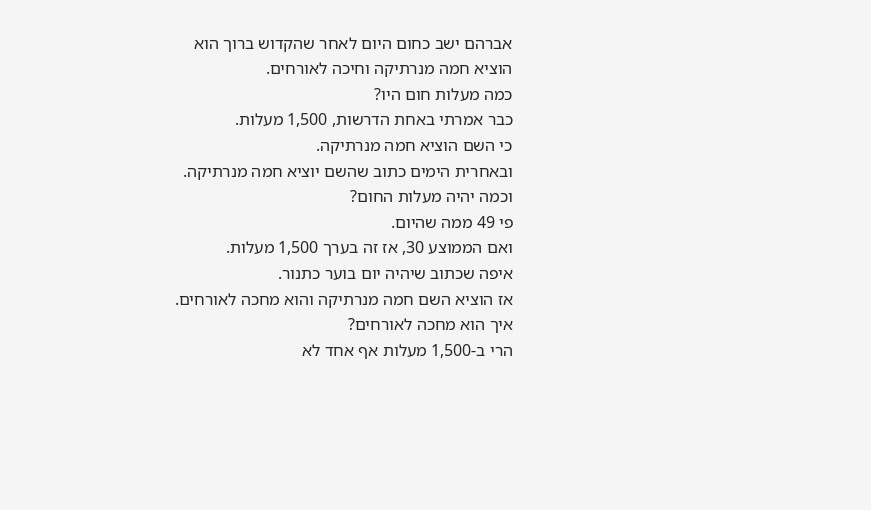אברהם ישב כחום היום לאחר שהקדוש ברוך הוא הוציא חמה מנרתיקה וחיכה לאורחים.
כמה מעלות חום היו?
כבר אמרתי באחת הדרשות, 1,500 מעלות.
כי השם הוציא חמה מנרתיקה.
ובאחרית הימים כתוב שהשם יוציא חמה מנרתיקה.
וכמה יהיה מעלות החום?
פי 49 ממה שהיום.
ואם הממוצע 30, אז זה בערך 1,500 מעלות.
איפה שכתוב שיהיה יום בוער כתנור.
אז הוציא השם חמה מנרתיקה והוא מחכה לאורחים.
איך הוא מחכה לאורחים?
הרי ב-1,500 מעלות אף אחד לא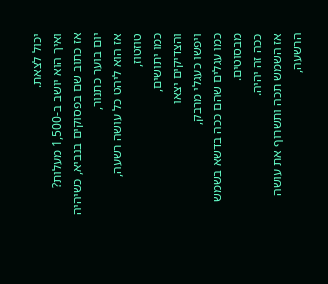יכול לצאת.
ואיך הוא יושב ב-1,500 מעלות?
אז כתוב שם בפסוקים בנביא, כשיהיה יום בוער כתנור,
אז הוא ליהט כל עושה רשעה,
טוזטוז,
כמו יתושים,
והצדיקים יצאו
ויפשו כעגלי מרבק,
כמו עגלים שהם ככה בדשא בשמש מבסוטים.
ככה זה יהיה.
אז השמש תכה ותשרוף את עושה הרשעה,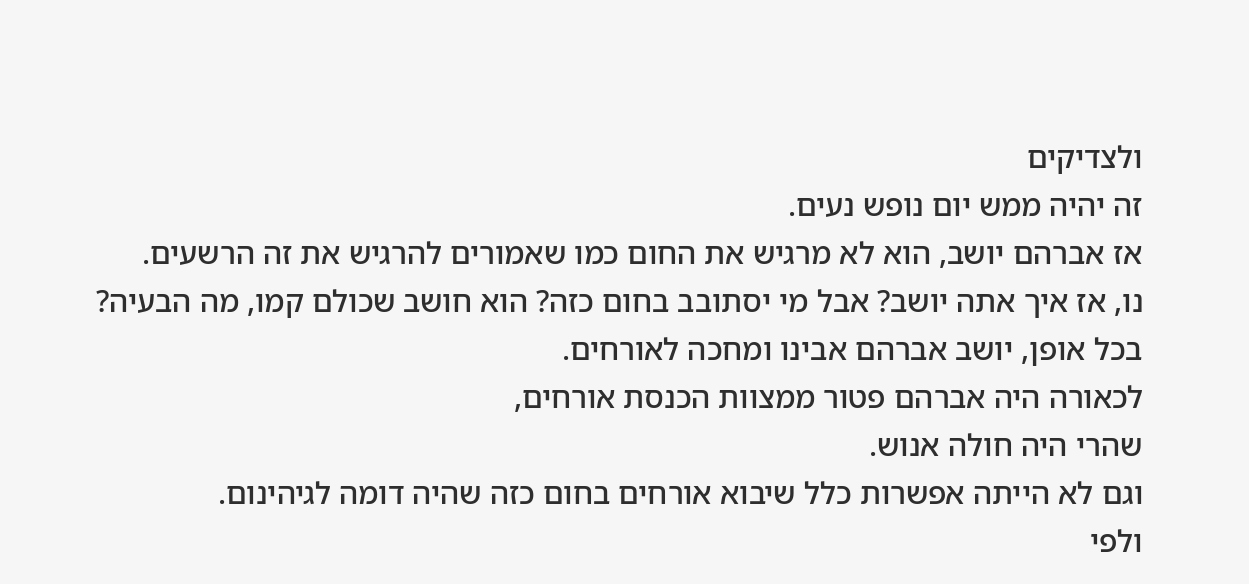ולצדיקים
זה יהיה ממש יום נופש נעים.
אז אברהם יושב, הוא לא מרגיש את החום כמו שאמורים להרגיש את זה הרשעים.
נו, אז איך אתה יושב? אבל מי יסתובב בחום כזה? הוא חושב שכולם קמו, מה הבעיה?
בכל אופן, יושב אברהם אבינו ומחכה לאורחים.
לכאורה היה אברהם פטור ממצוות הכנסת אורחים,
שהרי היה חולה אנוש.
וגם לא הייתה אפשרות כלל שיבוא אורחים בחום כזה שהיה דומה לגיהינום.
ולפי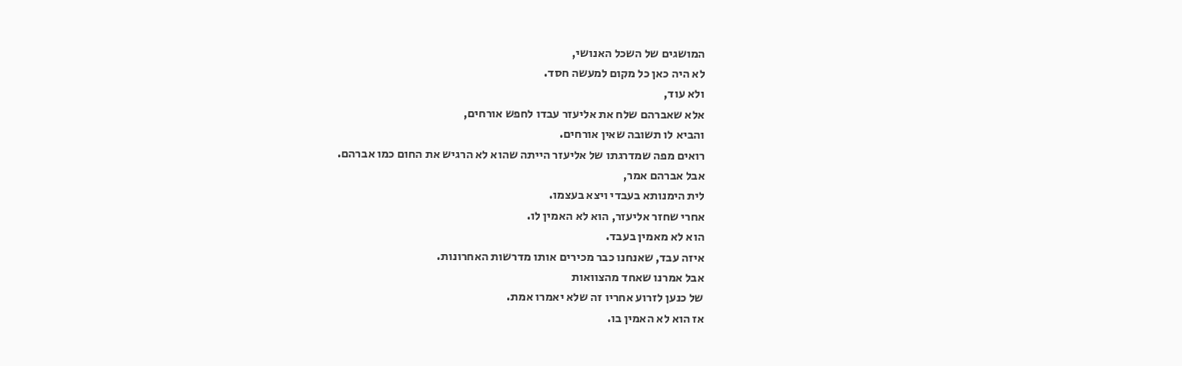המושגים של השכל האנושי,
לא היה כאן כל מקום למעשה חסד.
ולא עוד,
אלא שאברהם שלח את אליעזר עבדו לחפש אורחים,
והביא לו תשובה שאין אורחים.
רואים מפה שמדרגתו של אליעזר הייתה שהוא לא הרגיש את החום כמו אברהם.
אבל אברהם אמר,
לית הימנותא בעבדי ויצא בעצמו.
אחרי שחזר אליעזר, הוא לא האמין לו.
הוא לא מאמין בעבד.
איזה עבד, שאנחנו כבר מכירים אותו מדרשות האחרונות.
אבל אמרנו שאחד מהצוואות
של כנען לזרוע אחריו זה שלא יאמרו אמת.
אז הוא לא האמין בו.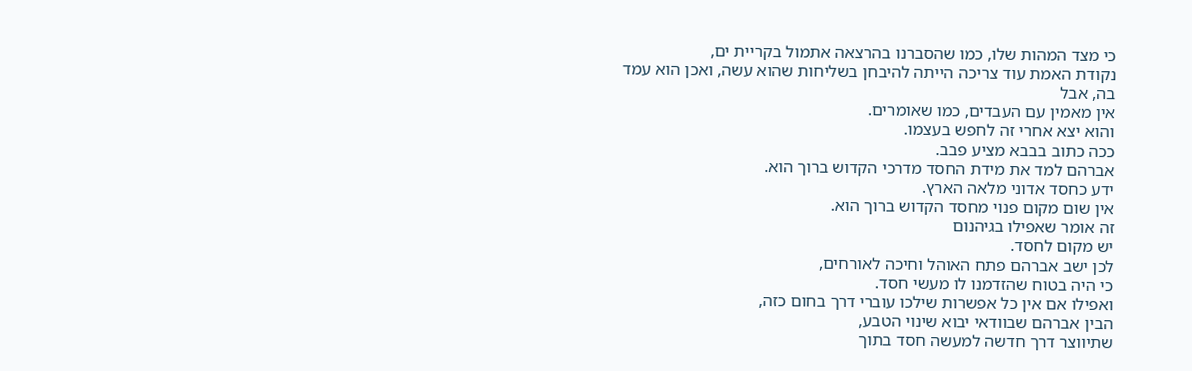כי מצד המהות שלו, כמו שהסברנו בהרצאה אתמול בקריית ים,
נקודת האמת עוד צריכה הייתה להיבחן בשליחות שהוא עשה, ואכן הוא עמד בה, אבל
אין מאמין עם העבדים, כמו שאומרים.
והוא יצא אחרי זה לחפש בעצמו.
ככה כתוב בבבא מציע פבב.
אברהם למד את מידת החסד מדרכי הקדוש ברוך הוא.
ידע כחסד אדוני מלאה הארץ.
אין שום מקום פנוי מחסד הקדוש ברוך הוא.
זה אומר שאפילו בגיהנום
יש מקום לחסד.
לכן ישב אברהם פתח האוהל וחיכה לאורחים,
כי היה בטוח שהזדמנו לו מעשי חסד.
ואפילו אם אין כל אפשרות שילכו עוברי דרך בחום כזה,
הבין אברהם שבוודאי יבוא שינוי הטבע,
שתיווצר דרך חדשה למעשה חסד בתוך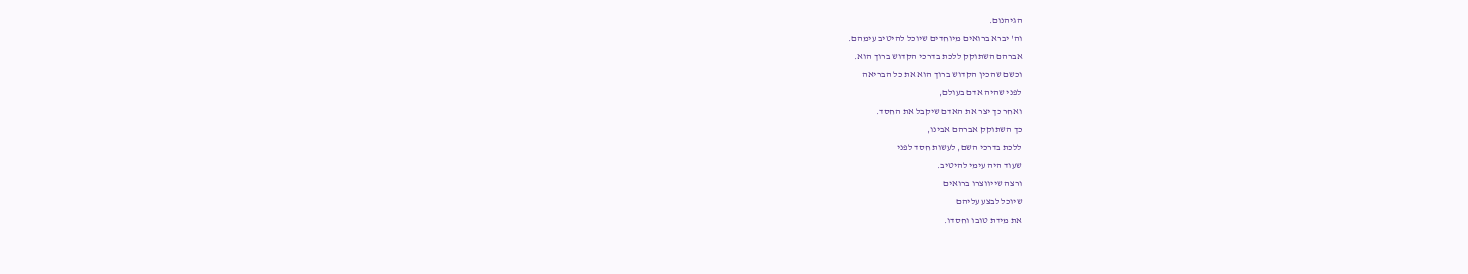הגיהנום.
וה' יברא ברואים מיוחדים שיוכל להיטיב עימהם.
אברהם השתוקק ללכת בדרכי הקדוש ברוך הוא.
וכשם שהכין הקדוש ברוך הוא את כל הבריאה
לפני שהיה אדם בעולם,
ואחר כך יצר את האדם שיקבל את החסד.
כך השתוקק אברהם אבינו,
ללכת בדרכי השם, לעשות חסד לפני
שעוד היה עימי להיטיב.
ורצה שייווצרו ברואים
שיוכל לבצע עליהם
את מידת טובו וחסדו.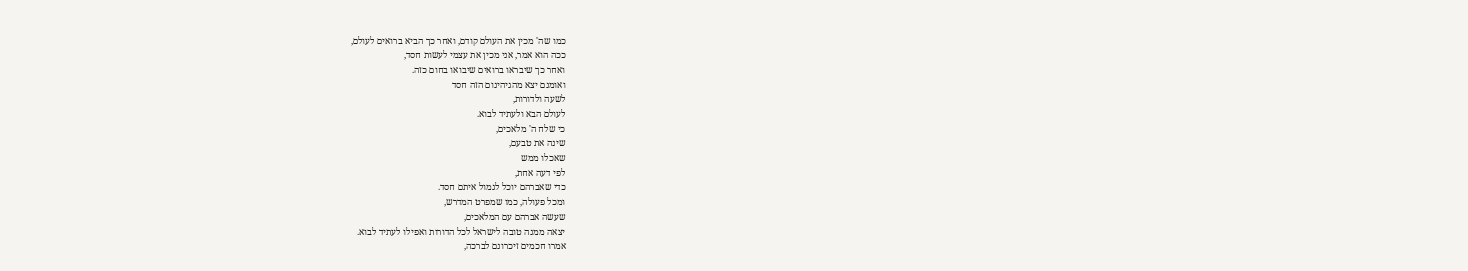כמו שה' מכין את העולם קודם, ואחר כך הביא ברואים לעולם,
ככה הוא אמר, אני מכין את עצמי לעשות חסד,
ואחר כך שיבראו ברואים שיבואו בחום כזה.
ואומנם יצא מהגיהינום הזה חסד
לשעה ולדורות,
לעולם הבא ולעתיד לבוא.
כי שלח ה' מלאכים,
שינה את טבעם,
שאכלו ממש
לפי דעה אחת,
כדי שאברהם יוכל לגמול איתם חסד.
ומכל פעולה, כמו שמפרט המדרש,
שעשה אברהם עם המלאכים,
יצאה ממנה טובה לישראל לכל הדורות ואפילו לעתיד לבוא.
אמרו חכמים זיכרונם לברכה,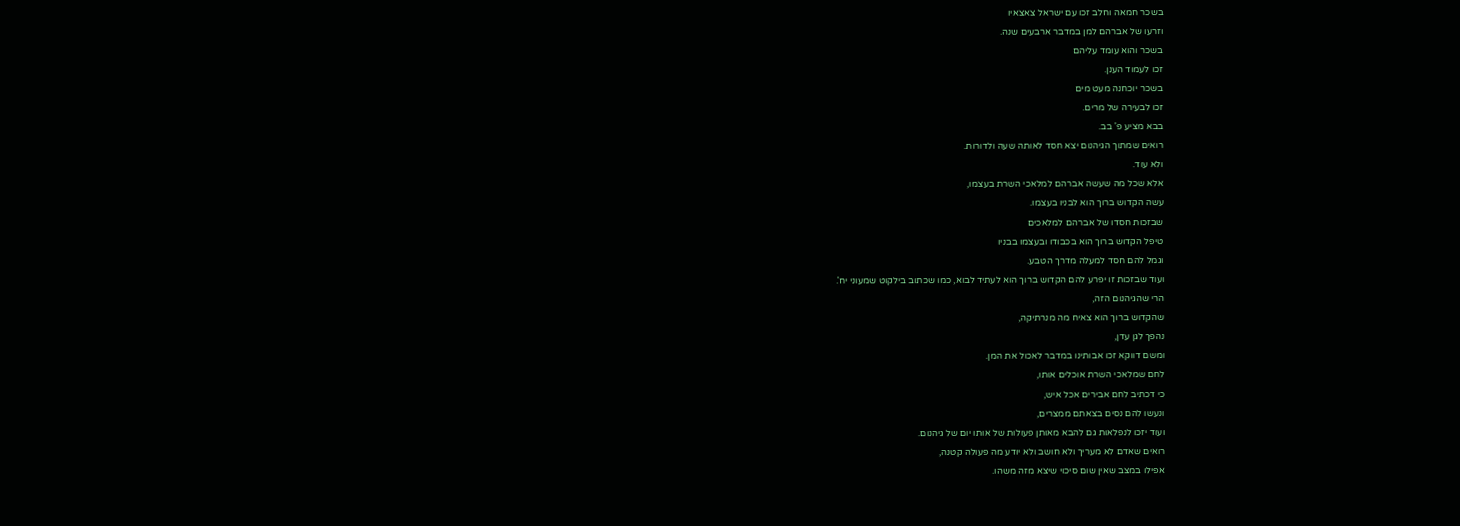בשכר חמאה וחלב זכו עם ישראל צאצאיו
וזרעו של אברהם למן במדבר ארבעים שנה.
בשכר והוא עומד עליהם
זכו לעמוד הענן.
בשכר יוכחנה מעט מים
זכו לבעירה של מרים.
בבא מציע פ' בב.
רואים שמתוך הגיהנום יצא חסד לאותה שעה ולדורות.
ולא עוד.
אלא שכל מה שעשה אברהם למלאכי השרת בעצמו,
עשה הקדוש ברוך הוא לבניו בעצמו.
שבזכות חסדו של אברהם למלאכים
טיפל הקדוש ברוך הוא בכבודו ובעצמו בבניו
וגמל להם חסד למעלה מדרך הטבע.
ועוד שבזכות זו יפרע להם הקדוש ברוך הוא לעתיד לבוא, כמו שכתוב בילקוט שמעוני יח'.
הרי שהגיהנום הזה,
שהקדוש ברוך הוא צאיח מה מנרתיקה,
נהפך לגן עדן,
ומשם דווקא זכו אבותינו במדבר לאכול את המן.
לחם שמלאכי השרת אוכלים אותו,
כי דכתיב לחם אבירים אכל איש,
ונעשו להם נסים בצאתם ממצרים,
ועוד יזכו לנפלאות גם להבא מאותן פעולות של אותו יום של גיהנום.
רואים שאדם לא מעריך ולא חושב ולא יודע מה פעולה קטנה,
אפילו במצב שאין שום סיכוי שיצא מזה משהו.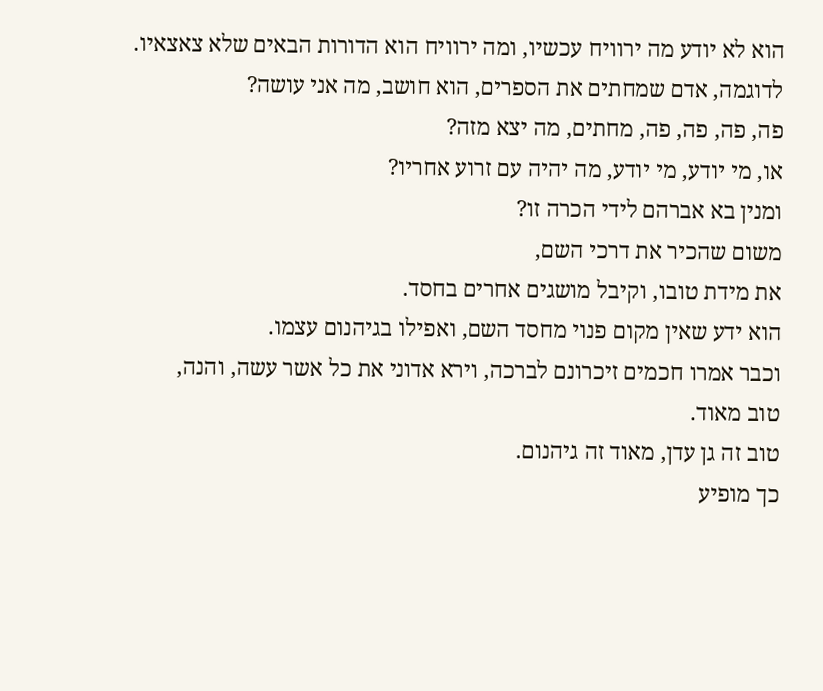הוא לא יודע מה ירוויח עכשיו, ומה ירוויח הוא הדורות הבאים שלא צאצאיו.
לדוגמה, אדם שמחתים את הספרים, הוא חושב, מה אני עושה?
פה, פה, פה, פה, מחתים, מה יצא מזה?
או, מי יודע, מי יודע, מה יהיה עם זרוע אחריו?
ומנין בא אברהם לידי הכרה זו?
משום שהכיר את דרכי השם,
את מידת טובו, וקיבל מושגים אחרים בחסד.
הוא ידע שאין מקום פנוי מחסד השם, ואפילו בגיהנום עצמו.
וכבר אמרו חכמים זיכרונם לברכה, וירא אדוני את כל אשר עשה, והנה,
טוב מאוד.
טוב זה גן עדן, מאוד זה גיהנום.
כך מופיע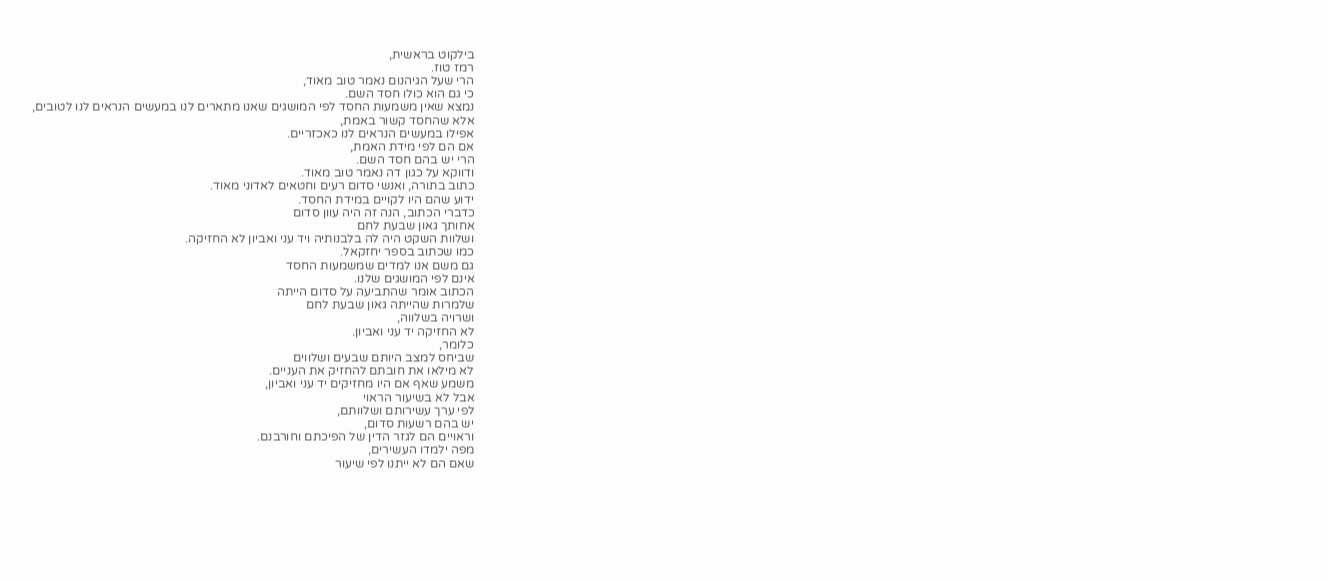בילקוט בראשית,
רמז טוז.
הרי שעל הגיהנום נאמר טוב מאוד,
כי גם הוא כולו חסד השם.
נמצא שאין משמעות החסד לפי המושגים שאנו מתארים לנו במעשים הנראים לנו לטובים,
אלא שהחסד קשור באמת,
אפילו במעשים הנראים לנו כאכזריים.
אם הם לפי מידת האמת,
הרי יש בהם חסד השם.
ודווקא על כגון דה נאמר טוב מאוד.
כתוב בתורה, ואנשי סדום רעים וחטאים לאדוני מאוד.
ידוע שהם היו לקויים במידת החסד.
כדברי הכתוב, הנה זה היה עוון סדום
אחותך גאון שבעת לחם
ושלוות השקט היה לה בלבנותיה ויד עני ואביון לא החזיקה.
כמו שכתוב בספר יחזקאל.
גם משם אנו למדים שמשמעות החסד
אינם לפי המושגים שלנו.
הכתוב אומר שהתביעה על סדום הייתה
שלמרות שהייתה גאון שבעת לחם
ושרויה בשלווה,
לא החזיקה יד עני ואביון.
כלומר,
שביחס למצב היותם שבעים ושלווים
לא מילאו את חובתם להחזיק את העניים.
משמע שאף אם היו מחזיקים יד עני ואביון,
אבל לא בשיעור הראוי
לפי ערך עשירותם ושלוותם,
יש בהם רשעות סדום,
וראויים הם לגזר הדין של הפיכתם וחורבנם.
מפה ילמדו העשירים,
שאם הם לא ייתנו לפי שיעור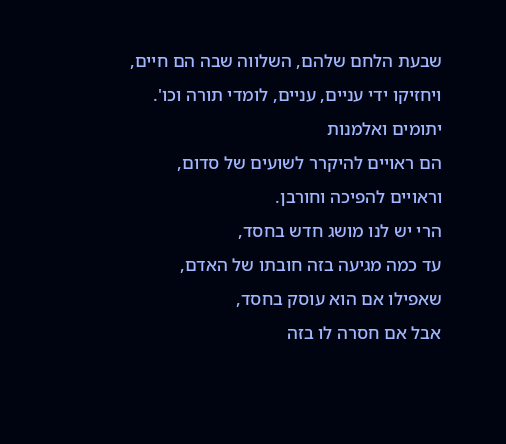שבעת הלחם שלהם, השלווה שבה הם חיים,
ויחזיקו ידי עניים, עניים, לומדי תורה וכו'.
יתומים ואלמנות
הם ראויים להיקרר לשועים של סדום,
וראויים להפיכה וחורבן.
הרי יש לנו מושג חדש בחסד,
עד כמה מגיעה בזה חובתו של האדם,
שאפילו אם הוא עוסק בחסד,
אבל אם חסרה לו בזה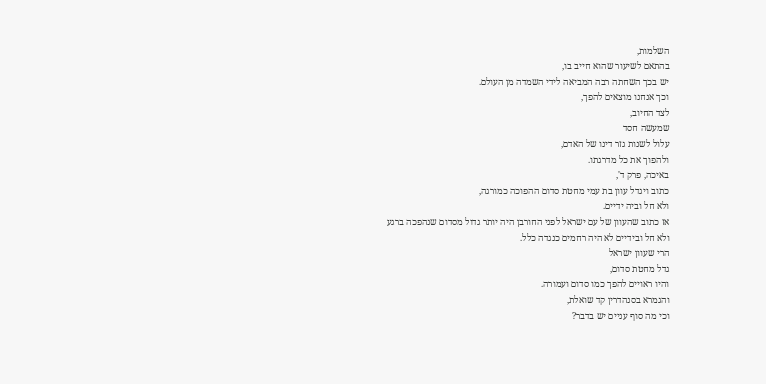השלמות,
בהתאם לשיעור שהוא חייב בו,
יש בכך השחתה רבה המביאה לידי השמדה מן העולם.
וכך אנחנו מוצאים להפך,
לצד החיוב,
שמעשה חסד
עלול לשנות גזר דינו של האדם,
ולהפוך את כל מדרגתו.
באיכה, פרק ד',
כתוב ויגדל עוון בת עמי מחטת סדום ההפוכה כמורגה,
ולא חל וביה ידיים.
אז כתוב שהעוון של עם ישראל לפני החורבן היה יותר גדול מסדום שנהפכה ברגע
ולא חל ובידיים לא היה רחמים כנגדה כלל.
הרי שעוון ישראל
גדל מחטת סדום,
והיו ראויים להפך כמו סדום ועמורה.
והגמרא בסנהדרין קד שואלת,
וכי מה סוף עניים יש בדבר?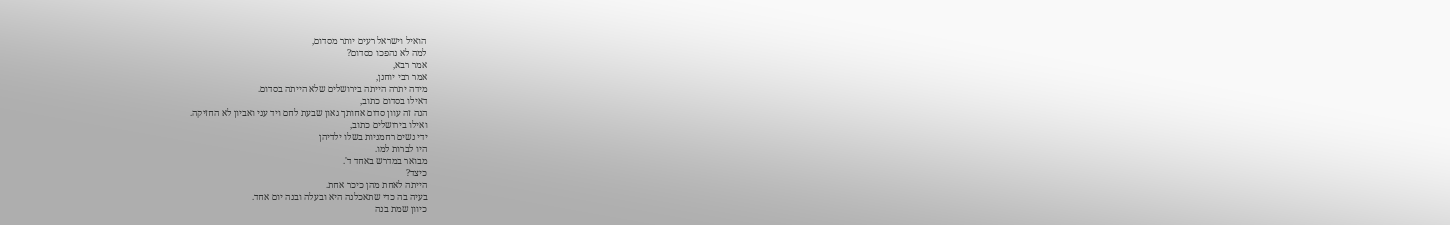הואיל וישראל רעים יותר מסדום,
למה לא נהפכו כסדום?
אמר רבא,
אמר רבי יוחנן,
מידה יתרה הייתה בירושלים שלא הייתה בסדום.
דאילו בסדום כתוב,
הנה זה עוון סדום אחותך גאון שבעת לחם ויד עני ואביון לא החזיקה.
ואילו בירושלים כתוב,
ידי נשים רחמניות בשלו ילדיהן
היו לברות למו.
מבואר במדרש באחד ד'.
כיצד?
הייתה לאחת מהן כיכר אחת.
בעיה בה כדי שתאכלנה היא ובעלה ובנה יום אחד.
כיוון שמת בנה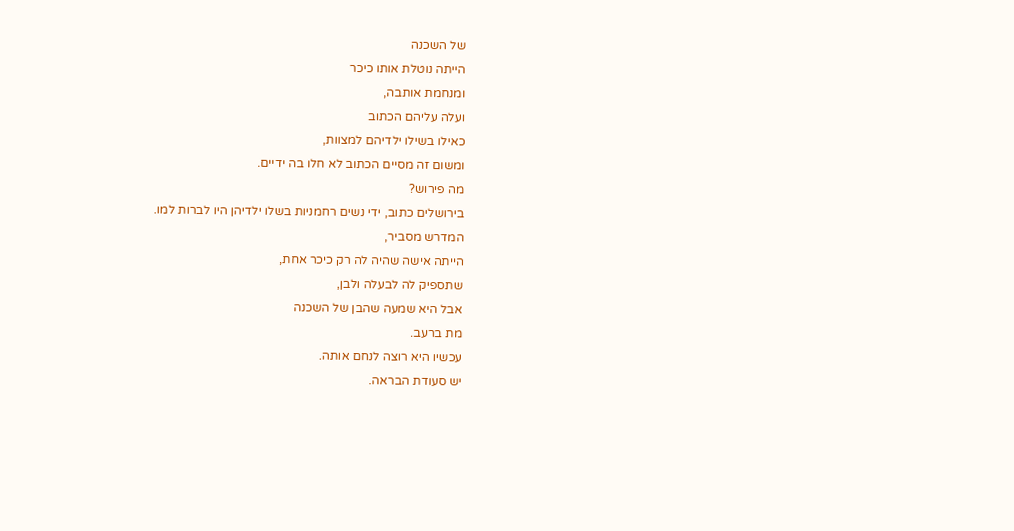של השכנה
הייתה נוטלת אותו כיכר
ומנחמת אותבה,
ועלה עליהם הכתוב
כאילו בשילו ילדיהם למצוות,
ומשום זה מסיים הכתוב לא חלו בה ידיים.
מה פירוש?
בירושלים כתוב, ידי נשים רחמניות בשלו ילדיהן היו לברות למו.
המדרש מסביר,
הייתה אישה שהיה לה רק כיכר אחת,
שתספיק לה לבעלה ולבן,
אבל היא שמעה שהבן של השכנה
מת ברעב.
עכשיו היא רוצה לנחם אותה.
יש סעודת הבראה.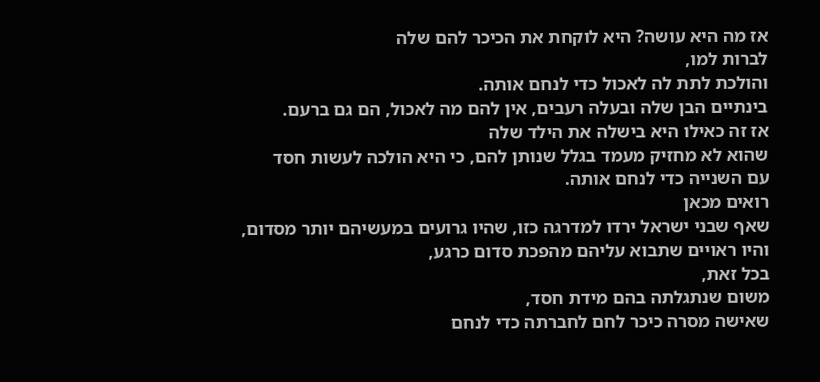אז מה היא עושה? היא לוקחת את הכיכר להם שלה
לברות למו,
והולכת לתת לה לאכול כדי לנחם אותה.
בינתיים הבן שלה ובעלה רעבים, אין להם מה לאכול, הם גם ברעם.
אז זה כאילו היא בישלה את הילד שלה
שהוא לא מחזיק מעמד בגלל שנותן להם, כי היא הולכה לעשות חסד
עם השנייה כדי לנחם אותה.
רואים מכאן
שאף שבני ישראל ירדו למדרגה כזו, שהיו גרועים במעשיהם יותר מסדום,
והיו ראויים שתבוא עליהם מהפכת סדום כרגע,
בכל זאת,
משום שנתגלתה בהם מידת חסד,
שאישה מסרה כיכר לחם לחברתה כדי לנחם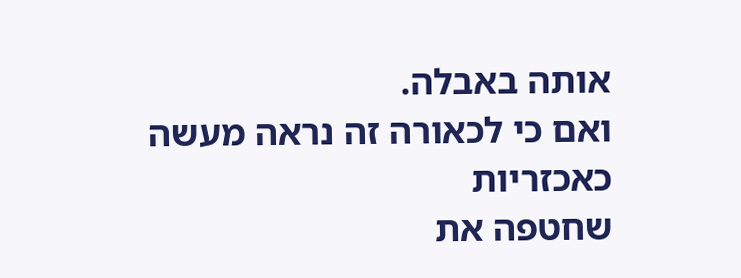אותה באבלה.
ואם כי לכאורה זה נראה מעשה כאכזריות
שחטפה את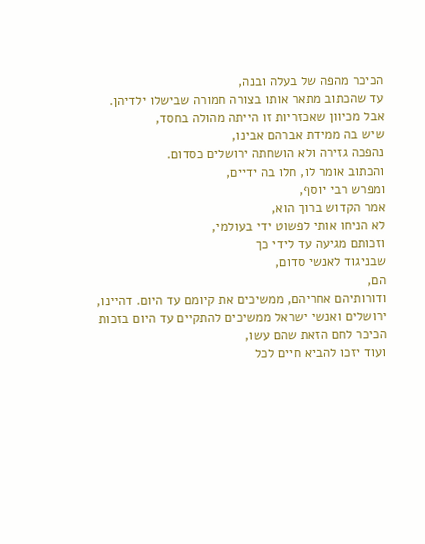הכיכר מהפה של בעלה ובנה,
עד שהכתוב מתאר אותו בצורה חמורה שבישלו ילדיהן.
אבל מכיוון שאכזריות זו הייתה מהולה בחסד,
שיש בה ממידת אברהם אבינו,
נהפכה גזירה ולא הושחתה ירושלים כסדום.
והכתוב אומר לו, חלו בה ידיים,
ומפרש רבי יוסף,
אמר הקדוש ברוך הוא,
לא הניחו אותי לפשוט ידי בעולמי,
וזכותם מגיעה עד לידי כך
שבניגוד לאנשי סדום,
הם,
ודורותיהם אחריהם, ממשיכים את קיומם עד היום. דהיינו, ירושלים ואנשי ישראל ממשיכים להתקיים עד היום בזכות הכיכר לחם הזאת שהם עשו,
ועוד יזכו להביא חיים לכל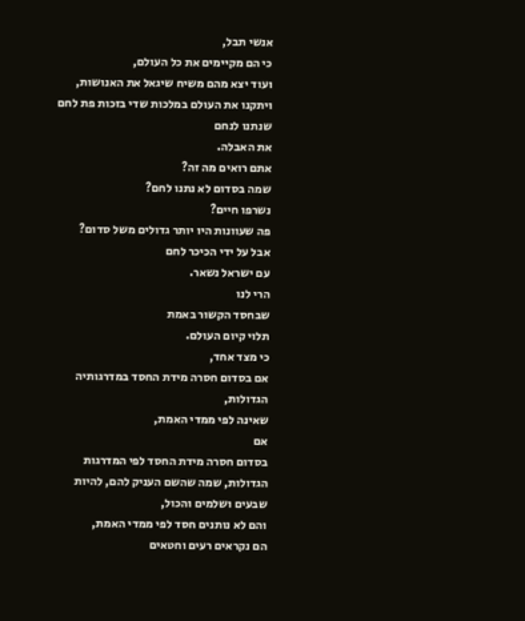אנשי תבל,
כי הם מקיימים את כל העולם,
ועוד יצא מהם משיח שיגאל את האנושות,
ויתקנו את העולם במלכות שדי בזכות פת לחם
שנתנו לנחם
את האבלה.
אתם רואים מה זה?
שמה בסדום לא נתנו לחם?
נשרפו חיים?
פה שעוונות היו יותר גדולים משל סדום?
אבל על ידי הכיכר לחם
עם ישראל נשאר.
הרי לנו
שבחסד הקשור באמת
תלוי קיום העולם.
כי מצד אחד,
אם בסדום חסרה מידת החסד במדרגותיה הגדולות,
שאינה לפי ממדי האמת,
אם
בסדום חסרה מידת החסד לפי המדרגות הגדולות, שמה שהשם העניק להם, להיות שבעים ושלמים והכול,
והם לא נותנים חסד לפי ממדי האמת,
הם נקראים רעים וחטאים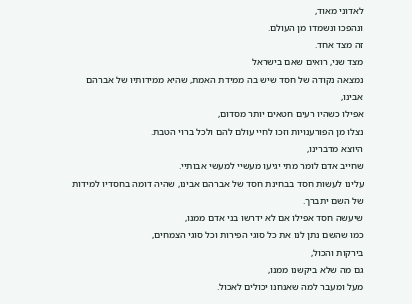לאדוני מאוד,
ונהפכו ונשמדו מן העולם.
זה מצד אחד.
מצד שני, רואים שאם בישראל
נמצאה נקודה של חסד שיש בה ממידת האמת, שהיא ממידותיו של אברהם אבינו,
אפילו כשהיו רעים חטאים יותר מסדום,
נצלו מן הפורענויות וזכו לחיי עולם להם ולכל ברוי הטבת.
היוצא מדברינו,
שחייב אדם לומר מתי יגיעו מעשיי למעשי אבותיי.
עלינו לעשות חסד בבחינת חסד של אברהם אבינו, שהיה דומה בחסדיו למידות של השם יתברך.
שיעשה חסד אפילו אם לא ידרשו בני אדם ממנו,
כמו שהשם נתן לנו את כל סוגי הפירות וכל סוגי הצמחים,
בירקות והכול,
גם מה שלא ביקשנו ממנו,
מעל ומעבר למה שאנחנו יכולים לאכול.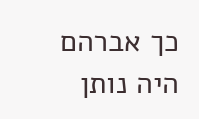כך אברהם היה נותן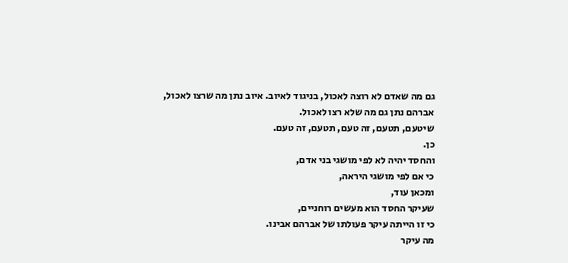גם מה שאדם לא רוצה לאכול, בניגוד לאיוב. איוב נתן מה שרצו לאכול,
אברהם נתן גם מה שלא רצו לאכול.
שיטעם, תטעם, זה טעם, תטעם, זה טעם.
כן.
והחסד יהיה לא לפי מושגי בני אדם,
כי אם לפי מושגי היראה,
ומכאן עוד,
שעיקר החסד הוא מעשים רוחניים,
כי זו הייתה עיקר פעולתו של אברהם אבינו.
מה עיקר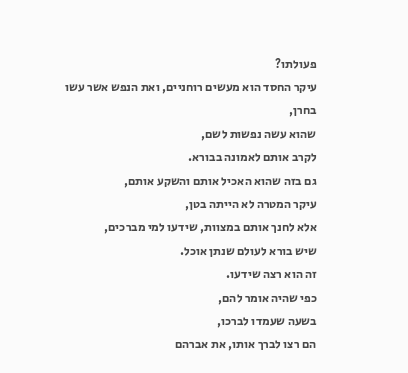פעולתו?
עיקר החסד הוא מעשים רוחניים, ואת הנפש אשר עשו בחרן,
שהוא עשה נפשות לשם,
לקרב אותם לאמונה בבורא.
גם בזה שהוא האכיל אותם והשקע אותם,
עיקר המטרה לא הייתה בטן,
אלא לחנך אותם במצוות, שידעו למי מברכים,
שיש בורא לעולם שנתן אוכל.
זה הוא רצה שידעו.
כפי שהיה אומר להם,
בשעה שעמדו לברכו,
הם רצו לברך אותו, את אברהם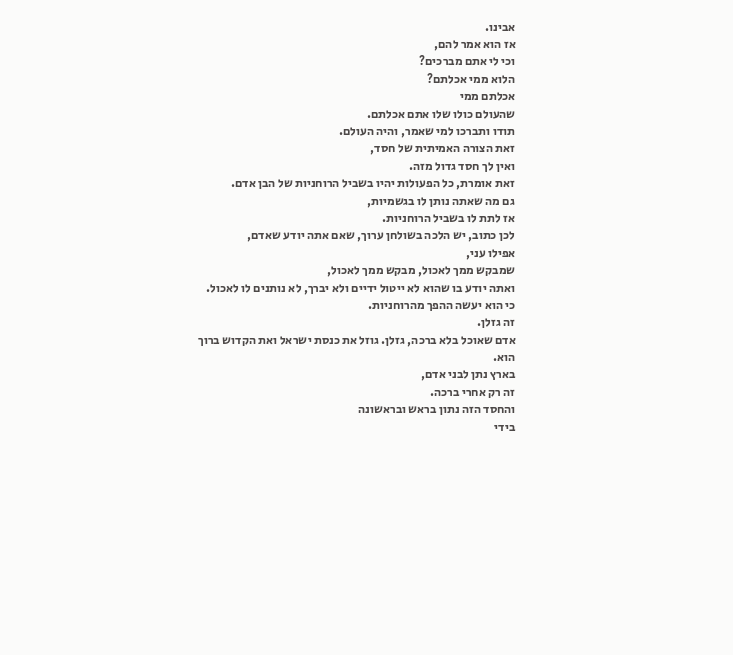אבינו.
אז הוא אמר להם,
וכי לי אתם מברכים?
הלוא ממי אכלתם?
אכלתם ממי
שהעולם כולו שלו אתם אכלתם.
תודו ותברכו למי שאמר, והיה העולם.
זאת הצורה האמיתית של חסד,
ואין לך חסד גדול מזה.
זאת אומרת, כל הפעולות יהיו בשביל הרוחניות של הבן אדם.
גם מה שאתה נותן לו בגשמיות,
אז לתת לו בשביל הרוחניות.
לכן כתוב, יש הלכה בשולחן ערוך, שאם אתה יודע שאדם,
אפילו עני,
שמבקש ממך לאכול, מבקש ממך לאכול,
ואתה יודע בו שהוא לא ייטול ידיים ולא יברך, לא נותנים לו לאכול.
כי הוא יעשה ההפך מהרוחניות.
זה גזלן.
אדם שאוכל בלא ברכה, גזלן. גוזל את כנסת ישראל ואת הקדוש ברוך הוא.
בארץ נתן לבני אדם,
זה רק אחרי ברכה.
והחסד הזה נתון בראש ובראשונה
בידי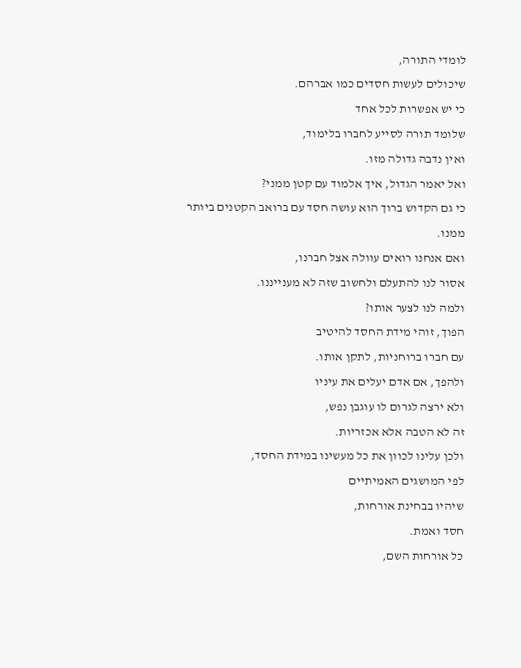לומדי התורה,
שיכולים לעשות חסדים כמו אברהם.
כי יש אפשרות לכל אחד
שלומד תורה לסייע לחברו בלימוד,
ואין נדבה גדולה מזו.
ואל יאמר הגדול, איך אלמוד עם קטן ממני?
כי גם הקדוש ברוך הוא עושה חסד עם ברואב הקטנים ביותר ממנו.
ואם אנחנו רואים עוולה אצל חברנו,
אסור לנו להתעלם ולחשוב שזה לא מענייננו.
ולמה לנו לצער אותו?
הפוך, זוהי מידת החסד להיטיב
עם חברו ברוחניות, לתקן אותו.
ולהפך, אם אדם יעלים את עיניו
ולא ירצה לגרום לו עוגבן נפש,
זה לא הטבה אלא אכזריות.
ולכן עלינו לכוון את כל מעשינו במידת החסד,
לפי המושגים האמיתיים
שיהיו בבחינת אורחות,
חסד ואמת.
כל אורחות השם,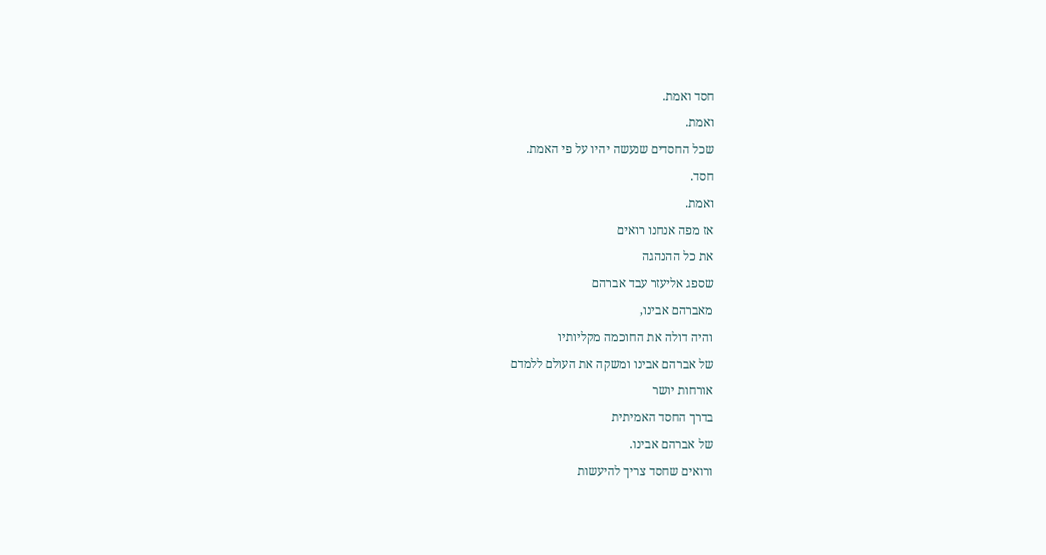חסד ואמת.
ואמת.
שכל החסדים שנעשה יהיו על פי האמת.
חסד.
ואמת.
אז מפה אנחנו רואים
את כל ההנהגה
שספג אליעזר עבד אברהם
מאברהם אבינו,
והיה דולה את החוכמה מקליותיו
של אברהם אבינו ומשקה את העולם ללמדם
אורחות יושר
בדרך החסד האמיתית
של אברהם אבינו.
ורואים שחסד צריך להיעשות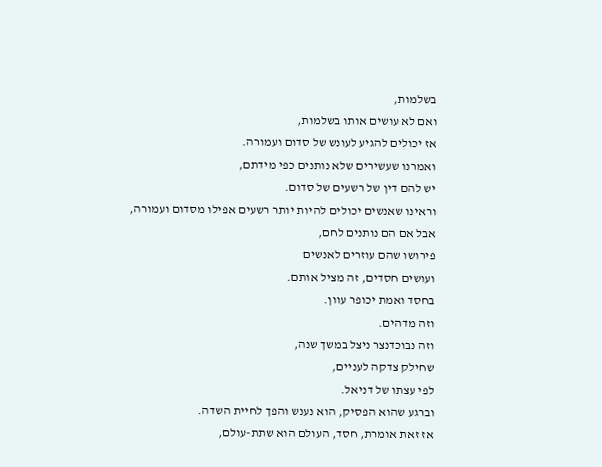בשלמות,
ואם לא עושים אותו בשלמות,
אז יכולים להגיע לעונש של סדום ועמורה.
ואמרנו שעשירים שלא נותנים כפי מידתם,
יש להם דין של רשעים של סדום.
וראינו שאנשים יכולים להיות יותר רשעים אפילו מסדום ועמורה,
אבל אם הם נותנים לחם,
פירושו שהם עוזרים לאנשים
ועושים חסדים, זה מציל אותם.
בחסד ואמת יכופר עוון.
וזה מדהים.
וזה נבוכדנצר ניצל במשך שנה,
שחילק צדקה לעניים,
לפי עצתו של דניאל.
וברגע שהוא הפסיק, הוא נענש והפך לחיית השדה.
אז זאת אומרת, חסד, העולם הוא שתת-עולם,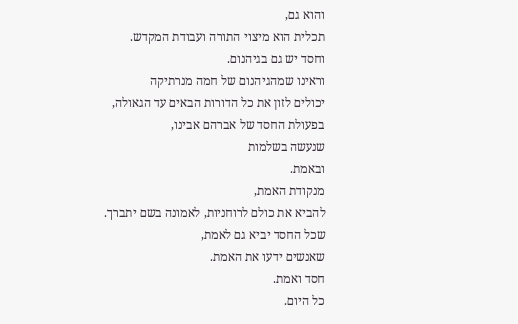והוא גם,
תכלית הוא מיצוי התורה ועבודת המקדש.
וחסד יש גם בגיהנום.
וראינו שמהגיהנום של חמה מנרתיקה
יכולים לזון את כל הדורות הבאים עד הגאולה,
בפעולת החסד של אברהם אבינו,
שנעשה בשלמות
ובאמת.
מנקודת האמת,
להביא את כולם לרוחניות, לאמונה בשם יתברך.
שכל החסד יביא גם לאמת,
שאנשים ידעו את האמת.
חסד ואמת.
כל היום.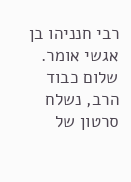רבי חנניהו בן אגשי אומר.
שלום כבוד הרב, נשלח סרטון של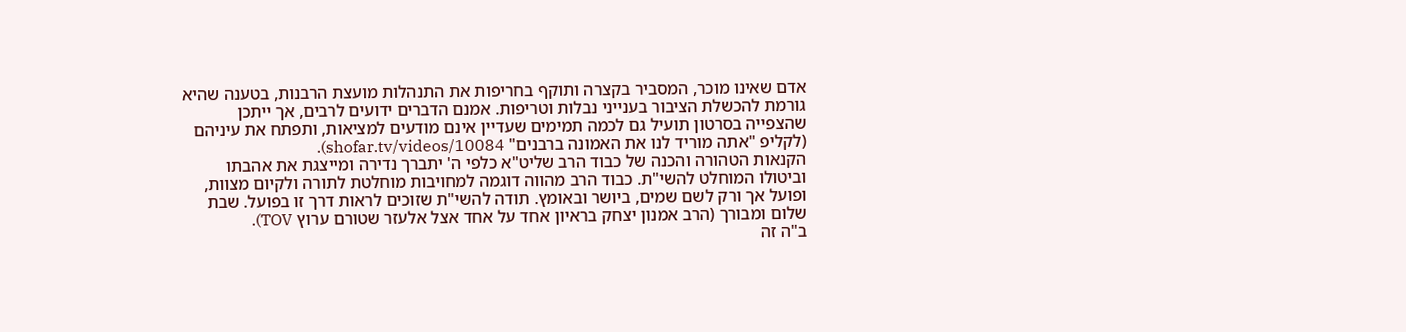אדם שאינו מוכר, המסביר בקצרה ותוקף בחריפות את התנהלות מועצת הרבנות, בטענה שהיא גורמת להכשלת הציבור בענייני נבלות וטריפות. אמנם הדברים ידועים לרבים, אך ייתכן שהצפייה בסרטון תועיל גם לכמה תמימים שעדיין אינם מודעים למציאות, ותפתח את עיניהם (לקליפ "אתה מוריד לנו את האמונה ברבנים" shofar.tv/videos/10084).
הקנאות הטהורה והכנה של כבוד הרב שליט"א כלפי ה' יתברך נדירה ומייצגת את אהבתו וביטולו המוחלט להשי"ת. כבוד הרב מהווה דוגמה למחויבות מוחלטת לתורה ולקיום מצוות, ופועל אך ורק לשם שמים, ביושר ובאומץ. תודה להשי"ת שזוכים לראות דרך זו בפועל. שבת שלום ומבורך (הרב אמנון יצחק בראיון אחד על אחד אצל אלעזר שטורם ערוץ TOV).
ב"ה זה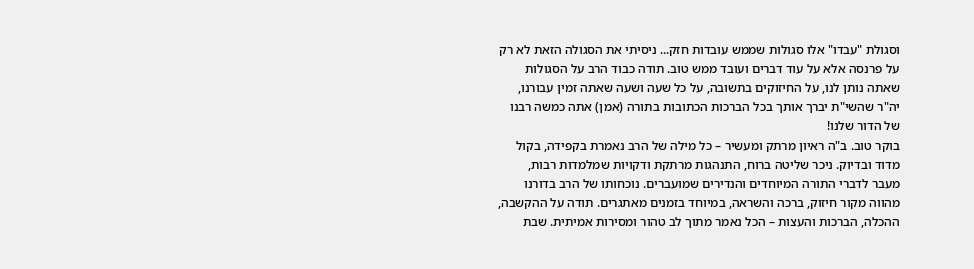וסגולת "עבדו" אלו סגולות שממש עובדות חזק... ניסיתי את הסגולה הזאת לא רק על פרנסה אלא על עוד דברים ועובד ממש טוב. תודה כבוד הרב על הסגולות שאתה נותן לנו, על החיזוקים בתשובה, על כל שעה ושעה שאתה זמין עבורנו, יה"ר שהשי"ת יברך אותך בכל הברכות הכתובות בתורה (אמן) אתה כמשה רבנו של הדור שלנו!
בוקר טוב. ב"ה ראיון מרתק ומעשיר – כל מילה של הרב נאמרת בקפידה, בקול מדוד ובדיוק. ניכר שליטה ברוח, התנהגות מרתקת ודקויות שמלמדות רבות, מעבר לדברי התורה המיוחדים והנדירים שמועברים. נוכחותו של הרב בדורנו מהווה מקור חיזוק, ברכה והשראה, במיוחד בזמנים מאתגרים. תודה על ההקשבה, ההכלה, הברכות והעצות – הכל נאמר מתוך לב טהור ומסירות אמיתית. שבת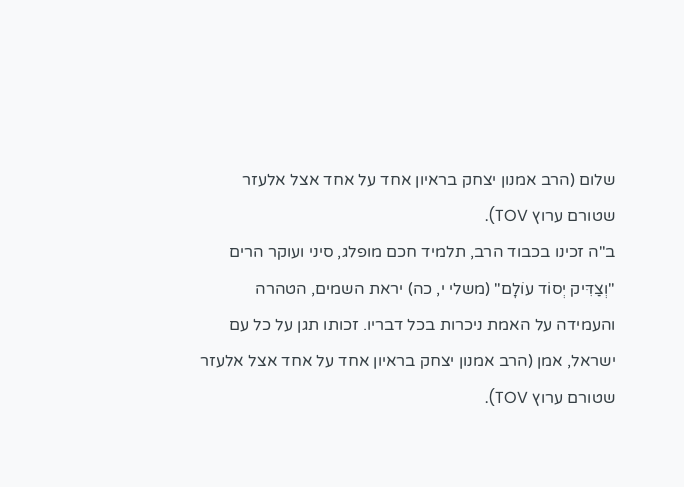שלום (הרב אמנון יצחק בראיון אחד על אחד אצל אלעזר שטורם ערוץ TOV).
ב"ה זכינו בכבוד הרב, תלמיד חכם מופלג, סיני ועוקר הרים "וְצַדִּיק יְסוֹד עוֹלָם" (משלי י, כה) יראת השמים, הטהרה והעמידה על האמת ניכרות בכל דבריו. זכותו תגן על כל עם ישראל, אמן (הרב אמנון יצחק בראיון אחד על אחד אצל אלעזר שטורם ערוץ TOV).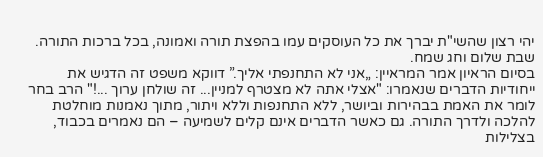יהי רצון שהשי"ת יברך את כל העוסקים עמו בהפצת תורה ואמונה, בכל ברכות התורה. שבת שלום וחג שמח.
בסיום הראיון אמר המראיין: „אני לא התחנפתי אליך.” דווקא משפט זה הדגיש את ייחודיות הדברים שנאמרו: "אצלי אתה לא מצטרף למניין... זה שולחן ערוך ...!" הרב בחר לומר את האמת בבהירות וביושר, ללא התחנפות וללא ויתור, מתוך נאמנות מוחלטת להלכה ולדרך התורה. גם כאשר הדברים אינם קלים לשמיעה – הם נאמרים בכבוד, בצלילות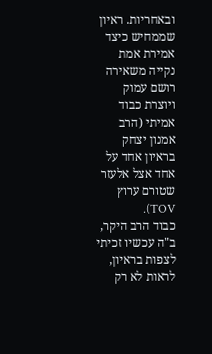ובאחריות. ראיון שממחיש כיצד אמירת אמת נקייה משאירה רושם עמוק ויוצרת כבוד אמיתי (הרב אמנון יצחק בראיון אחד על אחד אצל אלעזר שטורם ערוץ TOV).
כבוד הרב היקר, ב"ה עכשיו זכיתי לצפות בראיון, לראות לא רק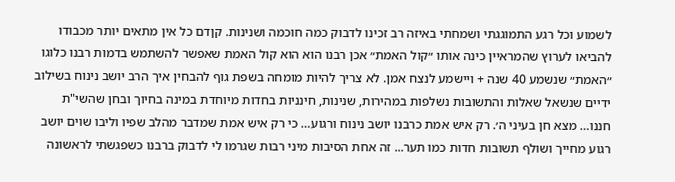לשמוע וכל רגע התמוגגתי ושמחתי באיזה רב זכינו לדבוק כמה חוכמה ושנינות. קןדם כל אין מתאים יותר מכבודו להביאו לערוץ שהמראיין כינה אותו ״קול האמת״ אכן רבנו הוא הוא קול האמת שאפשר להשתמש בדמות רבנו כלוגו ״האמת״ שנשמע 40 שנה + ויישמע לנצח אמן. לא צריך להיות מומחה בשפת גוף להבחין איך הרב יושב נינוח בשילוב ידיים שנשאל שאלות והתשובות נשלפות במהירות, שנינות, חינניות בחדות מיוחדת במינה בחיוך ובחן שהשי"ת חננו… מצא חן בעיני ה׳. רק איש אמת כרבנו יושב נינוח ורגוע… כי רק איש אמת שמדבר מהלב שפיו וליבו שוים יושב רגוע מחייך ושולף תשובות חדות כמו תער... זה אחת הסיבות מיני רבות שגרמו לי לדבוק ברבנו כשפגשתי לראשונה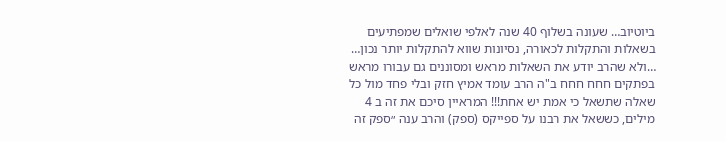ביוטיוב… שעונה בשלוף 40 שנה לאלפי שואלים שמפתיעים בשאלות והתקלות לכאורה, נסיונות שווא להתקלות יותר נכון… …ולא שהרב יודע את השאלות מראש ומסוננים גם עבורו מראש בפתקים חחח חחח ב"ה הרב עומד אמיץ חזק ובלי פחד מול כל שאלה שתשאל כי אמת יש אחת!!! המראיין סיכם את זה ב 4 מילים, כששאל את רבנו על ספייקס (ספק) והרב ענה ״ספק זה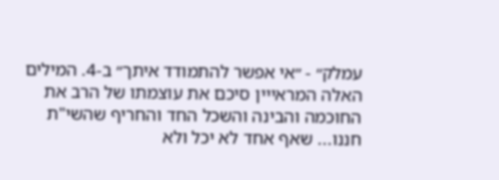עמלק״ - ״אי אפשר להתמודד איתך״ ב-4. המילים האלה המראייין סיכם את עוצמתו של הרב את החוכמה והבינה והשכל החד והחריף שהשי"ת חננו... שאף אחד לא יכל ולא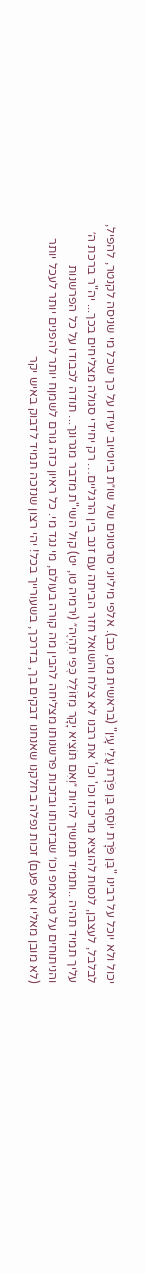יכול ולא יוכל על רבינו "בֵּן פֹּרָת יוֹסֵף בֵּן פֹּרָת עֲלֵי עָיִן" (בראשית מט, כב). אלפי מיליוני סרטונים של שו״ת ביוטיוב יעידו על כך שכל מי שניסה לקנטר, להפיל, לבלבל, לעצבן, לנסות להוציא מריכוז וכו' וכו' את רבנו לא צלח והשואל חזר הביתה עם זנב בין הרגליים… רק יחידי סגולה מצליחים בכך... יה"ר ברכת ה׳ עליך תמיד תהיה ..ותמיד תמשיך להיות ״וְאִם תּוֹצִיא יָקָר מִזּוֹלֵל כְּפִי תִהְיֶה״ (ירמיה טו, יט) קול השי"ת מדבר מגרונך... תודה לכבודו על כל הפרשנות והניתוחים על טראמפ וכו׳ שבזכותו ובזכות פרשנותו מצליחה להבין מה קורה בעולם, מי נגד מי. כל ראיון כזה גורם לשמןח יותר להפנים יותר לעכל יותר (לא מובן מאליו אף פעם) זכות נפלה בחלקנו שאנחנו דבקים בך, בדרכך, בשעורייך בכל! יהי רצון שנזכה תמיד לדבוק באיש יקר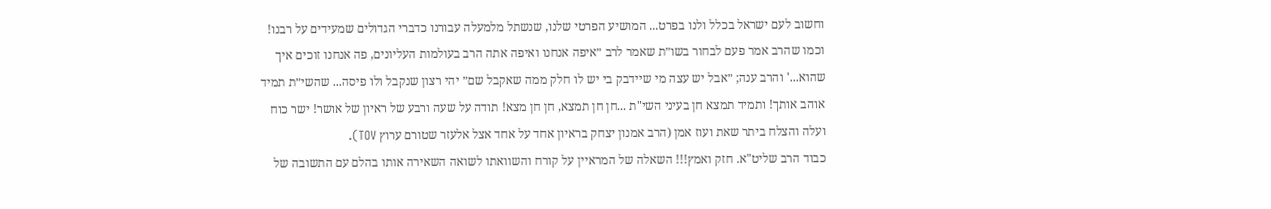וחשוב לעם ישראל בכלל ולנו בפרט... המושיע הפרטי שלנו, שנשתל מלמעלה עבורנו כדברי הגדולים שמעידים על רבנו! וכמו שהרב אמר פעם לבחור בשו״ת שאמר לרב ״איפה אנחנו ואיפה אתה הרב בעולמות העליונים, פה אנחנו זוכים איך שהוא...' והרב ענה; ״אבל יש עצה מי שיידבק בי יש לו חלק ממה שאקבל שם״ יהי רצון שנקבל ולו פיסה... שהשי״ת תמיד אוהב אותך! ותמיד תמצא חן בעיני השי"ת ...חן חן תמצא, חן חן מצא! תודה על שעה ורבע של ראיון של אושר! ישר כוח ועלה והצלח ביתר שאת ועוז אמן (הרב אמנון יצחק בראיון אחד על אחד אצל אלעזר שטורם ערוץ TOV).
כבוד הרב שליט"א. חזק ואמץ!!! השאלה של המראיין על קורח והשוואתו לשואה השאירה אותו בהלם עם התשובה של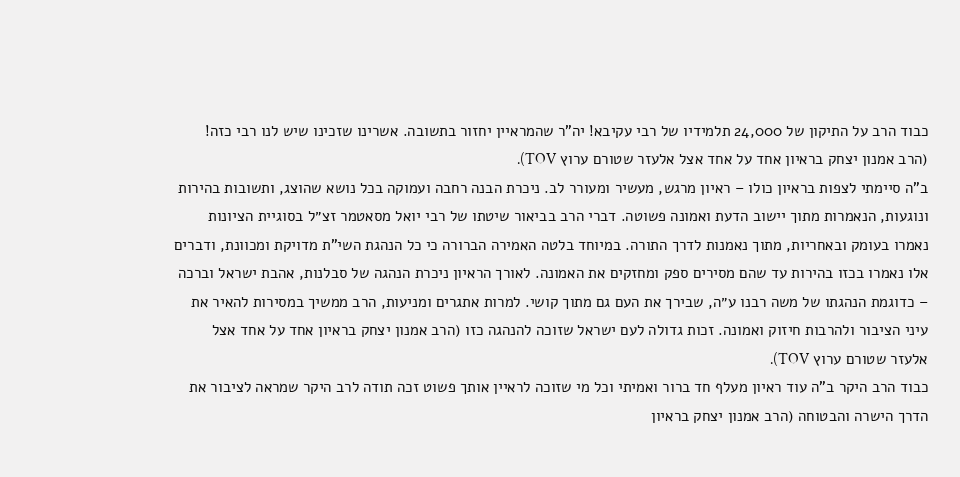כבוד הרב על התיקון של 24,000 תלמידיו של רבי עקיבא! יה"ר שהמראיין יחזור בתשובה. אשרינו שזכינו שיש לנו רבי כזה! (הרב אמנון יצחק בראיון אחד על אחד אצל אלעזר שטורם ערוץ TOV).
ב"ה סיימתי לצפות בראיון כולו – ראיון מרגש, מעשיר ומעורר לב. ניכרת הבנה רחבה ועמוקה בכל נושא שהוצג, ותשובות בהירות ונוגעות, הנאמרות מתוך יישוב הדעת ואמונה פשוטה. דברי הרב בביאור שיטתו של רבי יואל מסאטמר זצ״ל בסוגיית הציונות נאמרו בעומק ובאחריות, מתוך נאמנות לדרך התורה. במיוחד בלטה האמירה הברורה כי כל הנהגת השי"ת מדויקת ומכוונת, ודברים אלו נאמרו בכזו בהירות עד שהם מסירים ספק ומחזקים את האמונה. לאורך הראיון ניכרת הנהגה של סבלנות, אהבת ישראל וברכה – כדוגמת הנהגתו של משה רבנו ע״ה, שבירך את העם גם מתוך קושי. למרות אתגרים ומניעות, הרב ממשיך במסירות להאיר את עיני הציבור ולהרבות חיזוק ואמונה. זכות גדולה לעם ישראל שזוכה להנהגה כזו (הרב אמנון יצחק בראיון אחד על אחד אצל אלעזר שטורם ערוץ TOV).
כבוד הרב היקר ב"ה עוד ראיון מעלף חד ברור ואמיתי וכל מי שזוכה לראיין אותך פשוט זכה תודה לרב היקר שמראה לציבור את הדרך הישרה והבטוחה (הרב אמנון יצחק בראיון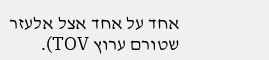אחד על אחד אצל אלעזר שטורם ערוץ TOV).